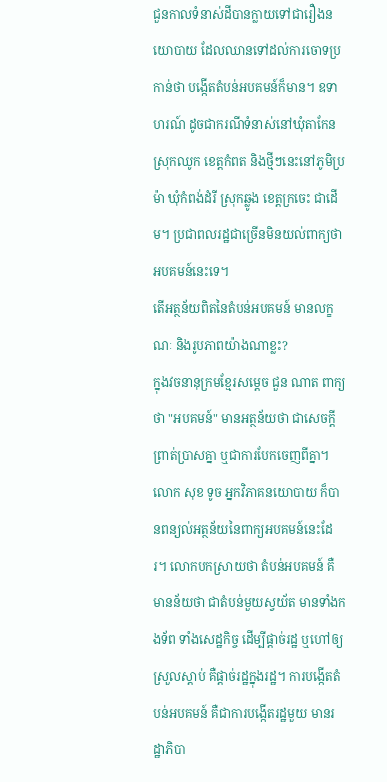ជួនកាលទំនាស់ដីបានក្លាយទៅជារឿងនយោបាយ ដែលឈានទៅដល់ការចោទប្រកាន់ថា បង្កើតតំបន់អបគមន៍ក៏មាន។ ឧទាហរណ៍ ដូចជាករណីទំនាស់នៅឃុំតាកែន ស្រុកឈូក ខេត្តកំពត និងថ្មីៗនេះនៅភូមិប្រម៉ា ឃុំកំពង់ដំរី ស្រុកឆ្លូង ខេត្តក្រចេះ ជាដើម។ ប្រជាពលរដ្ឋជាច្រើនមិនយល់ពាក្យថា អបគមន៍នេះទេ។
តើអត្ថន័យពិតនៃតំបន់អបគមន៍ មានលក្ខណៈ និងរូបភាពយ៉ាងណាខ្លះ?
ក្នុងវចនានុក្រមខ្មែរសម្ដេច ជួន ណាត ពាក្យថា "អបគមន៍" មានអត្ថន័យថា ជាសេចក្តីព្រាត់ប្រាសគ្នា ឬជាការបែកចេញពីគ្នា។
លោក សុខ ទូច អ្នកវិភាគនយោបាយ ក៏បានពន្យល់អត្ថន័យនៃពាក្យអបគមន៍នេះដែរ។ លោកបកស្រាយថា តំបន់អបគមន៍ គឺមានន័យថា ជាតំបន់មួយស្វយ័ត មានទាំងកងទ័ព ទាំងសេដ្ឋកិច្ច ដើម្បីផ្តាច់រដ្ឋ ឬហៅឲ្យស្រួលស្តាប់ គឺផ្តាច់រដ្ឋក្នុងរដ្ឋ។ ការបង្កើតតំបន់អបគមន៍ គឺជាការបង្កើតរដ្ឋមួយ មានរដ្ឋាភិបា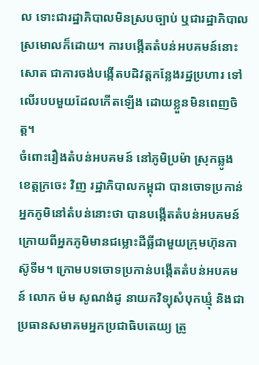ល ទោះជារដ្ឋាភិបាលមិនស្របច្បាប់ ឬជារដ្ឋាភិបាលស្រមោលក៏ដោយ។ ការបង្កើតតំបន់អបគមន៍នោះសោត ជាការចង់បង្កើតបដិវត្តកន្លែងរដ្ឋប្រហារ ទៅលើរបបមួយដែលកើតឡើង ដោយខ្លួនមិនពេញចិត្ត។
ចំពោះរឿងតំបន់អបគមន៍ នៅភូមិប្រម៉ា ស្រុកឆ្លូង ខេត្តក្រចេះ វិញ រដ្ឋាភិបាលកម្ពុជា បានចោទប្រកាន់អ្នកភូមិនៅតំបន់នោះថា បានបង្កើតតំបន់អបគមន៍ ក្រោយពីអ្នកភូមិមានជម្លោះដីធ្លីជាមួយក្រុមហ៊ុនកាស៊ូទីម។ ក្រោមបទចោទប្រកាន់បង្កើតតំបន់អបគមន៍ លោក ម៉ម សូណង់ដូ នាយកវិទ្យុសំបុកឃ្មុំ និងជាប្រធានសមាគមអ្នកប្រជាធិបតេយ្យ ត្រូ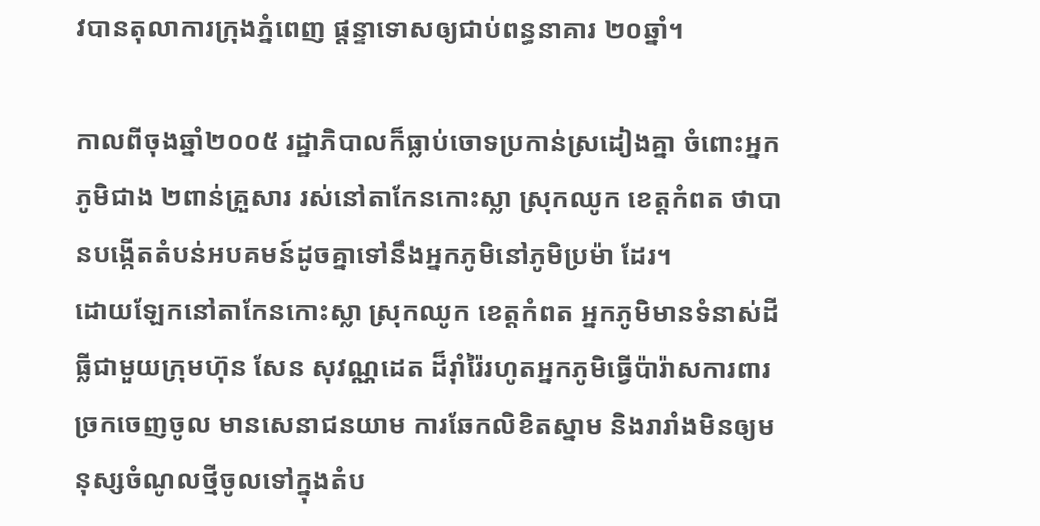វបានតុលាការក្រុងភ្នំពេញ ផ្ដន្ទាទោសឲ្យជាប់ពន្ធនាគារ ២០ឆ្នាំ។

កាលពីចុងឆ្នាំ២០០៥ រដ្ឋាភិបាលក៏ធ្លាប់ចោទប្រកាន់ស្រដៀងគ្នា ចំពោះអ្នកភូមិជាង ២ពាន់គ្រួសារ រស់នៅតាកែនកោះស្លា ស្រុកឈូក ខេត្តកំពត ថាបានបង្កើតតំបន់អបគមន៍ដូចគ្នាទៅនឹងអ្នកភូមិនៅភូមិប្រម៉ា ដែរ។
ដោយឡែកនៅតាកែនកោះស្លា ស្រុកឈូក ខេត្តកំពត អ្នកភូមិមានទំនាស់ដីធ្លីជាមួយក្រុមហ៊ុន សែន សុវណ្ណដេត ដ៏រ៉ាំរ៉ៃរហូតអ្នកភូមិធ្វើប៉ារ៉ាសការពារច្រកចេញចូល មានសេនាជនយាម ការឆែកលិខិតស្នាម និងរារាំងមិនឲ្យមនុស្សចំណូលថ្មីចូលទៅក្នុងតំប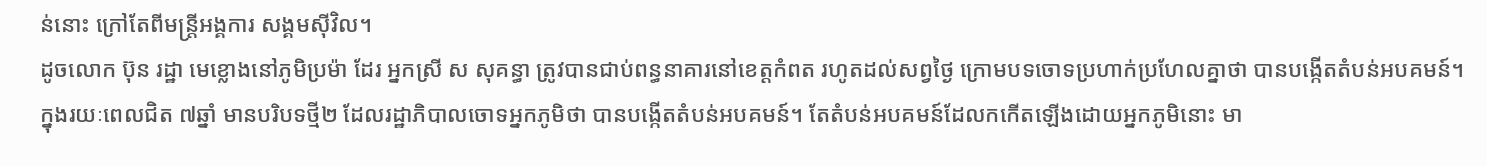ន់នោះ ក្រៅតែពីមន្ត្រីអង្គការ សង្គមស៊ីវិល។
ដូចលោក ប៊ុន រដ្ឋា មេខ្លោងនៅភូមិប្រម៉ា ដែរ អ្នកស្រី ស សុគន្ធា ត្រូវបានជាប់ពន្ធនាគារនៅខេត្តកំពត រហូតដល់សព្វថ្ងៃ ក្រោមបទចោទប្រហាក់ប្រហែលគ្នាថា បានបង្កើតតំបន់អបគមន៍។
ក្នុងរយៈពេលជិត ៧ឆ្នាំ មានបរិបទថ្មី២ ដែលរដ្ឋាភិបាលចោទអ្នកភូមិថា បានបង្កើតតំបន់អបគមន៍។ តែតំបន់អបគមន៍ដែលកកើតឡើងដោយអ្នកភូមិនោះ មា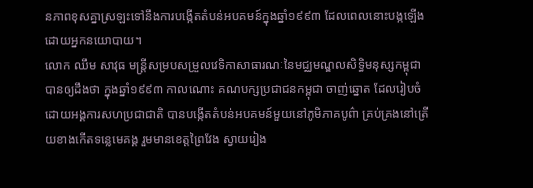នភាពខុសគ្នាស្រឡះទៅនឹងការបង្កើតតំបន់អបគមន៍ក្នុងឆ្នាំ១៩៩៣ ដែលពេលនោះបង្កឡើងដោយអ្នកនយោបាយ។
លោក ឈឹម សាវុធ មន្ត្រីសម្របសម្រួលវេទិកាសាធារណៈនៃមជ្ឈមណ្ឌលសិទ្ធិមនុស្សកម្ពុជា បានឲ្យដឹងថា ក្នុងឆ្នាំ១៩៩៣ កាលណោះ គណបក្សប្រជាជនកម្ពុជា ចាញ់ឆ្នោត ដែលរៀបចំដោយអង្គការសហប្រជាជាតិ បានបង្កើតតំបន់អបគមន៍មួយនៅភូមិភាគបូព៌ា គ្រប់គ្រងនៅត្រើយខាងកើតទន្លេមេគង្គ រួមមានខេត្តព្រៃវែង ស្វាយរៀង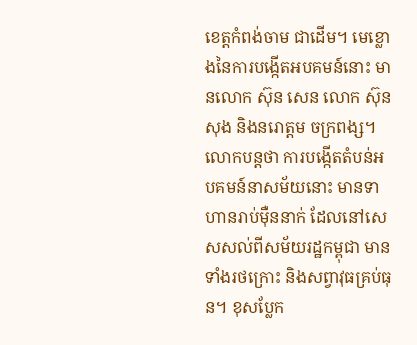ខេត្តកំពង់ចាម ជាដើម។ មេខ្លោងនៃការបង្កើតអបគមន៍នោះ មានលោក ស៊ុន សេន លោក ស៊ុន សុង និងនរោត្តម ចក្រពង្ស។ លោកបន្តថា ការបង្កើតតំបន់អបគមន៍នាសម័យនោះ មានទាហានរាប់ម៉ឺននាក់ ដែលនៅសេសសល់ពីសម័យរដ្ឋកម្ពុជា មានទាំងរថក្រោះ និងសព្វាវុធគ្រប់ធុន។ ខុសប្លែក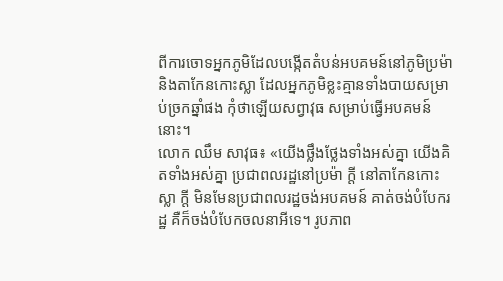ពីការចោទអ្នកភូមិដែលបង្កើតតំបន់អបគមន៍នៅភូមិប្រម៉ា និងតាកែនកោះស្លា ដែលអ្នកភូមិខ្លះគ្មានទាំងបាយសម្រាប់ច្រកឆ្នាំផង កុំថាឡើយសព្វាវុធ សម្រាប់ធ្វើអបគមន៍នោះ។
លោក ឈឹម សាវុធ៖ «យើងថ្លឹងថ្លែងទាំងអស់គ្នា យើងគិតទាំងអស់គ្នា ប្រជាពលរដ្ឋនៅប្រម៉ា ក្តី នៅតាកែនកោះស្លា ក្តី មិនមែនប្រជាពលរដ្ឋចង់អបគមន៍ គាត់ចង់បំបែករដ្ឋ គឺក៏ចង់បំបែកចលនាអីទេ។ រូបភាព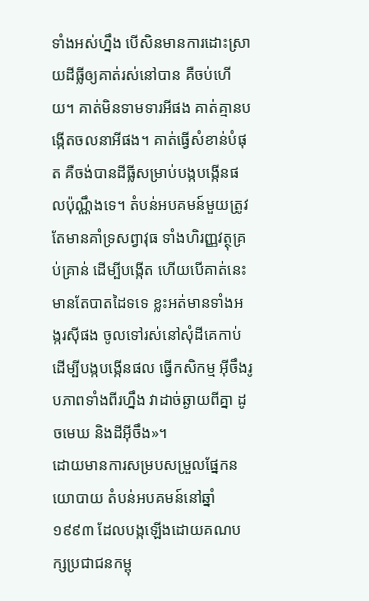ទាំងអស់ហ្នឹង បើសិនមានការដោះស្រាយដីធ្លីឲ្យគាត់រស់នៅបាន គឺចប់ហើយ។ គាត់មិនទាមទារអីផង គាត់គ្មានបង្កើតចលនាអីផង។ គាត់ធ្វើសំខាន់បំផុត គឺចង់បានដីធ្លីសម្រាប់បង្កបង្កើនផលប៉ុណ្ណឹងទេ។ តំបន់អបគមន៍មួយត្រូវតែមានគាំទ្រសព្វាវុធ ទាំងហិរញ្ញវត្ថុគ្រប់គ្រាន់ ដើម្បីបង្កើត ហើយបើគាត់នេះមានតែបាតដៃទទេ ខ្លះអត់មានទាំងអង្ករស៊ីផង ចូលទៅរស់នៅសុំដីគេកាប់ដើម្បីបង្កបង្កើនផល ធ្វើកសិកម្ម អ៊ីចឹងរូបភាពទាំងពីរហ្នឹង វាដាច់ឆ្ងាយពីគ្នា ដូចមេឃ និងដីអ៊ីចឹង»។
ដោយមានការសម្របសម្រួលផ្នែកនយោបាយ តំបន់អបគមន៍នៅឆ្នាំ១៩៩៣ ដែលបង្កឡើងដោយគណបក្សប្រជាជនកម្ពុ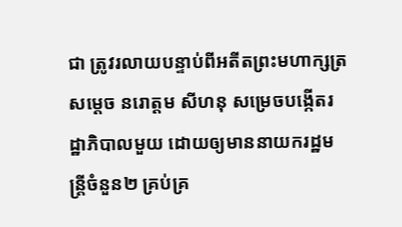ជា ត្រូវរលាយបន្ទាប់ពីអតីតព្រះមហាក្សត្រ សម្ដេច នរោត្តម សីហនុ សម្រេចបង្កើតរដ្ឋាភិបាលមួយ ដោយឲ្យមាននាយករដ្ឋមន្ត្រីចំនួន២ គ្រប់គ្រ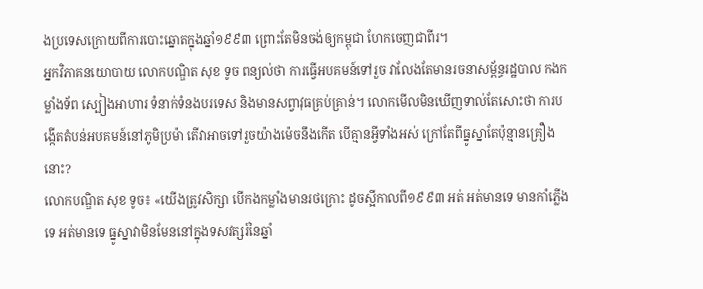ងប្រទេសក្រោយពីការបោះឆ្នោតក្នុងឆ្នាំ១៩៩៣ ព្រោះតែមិនចង់ឲ្យកម្ពុជា ហែកចេញជាពីរ។
អ្នកវិភាគនយោបាយ លោកបណ្ឌិត សុខ ទូច ពន្យល់ថា ការធ្វើអបគមន៍ទៅរួច វាលែងតែមានរចនាសម្ព័ន្ធរដ្ឋបាល កងកម្លាំងទ័ព ស្បៀងអាហារ ទំនាក់ទំនងបរទេស និងមានសព្វាវុធគ្រប់គ្រាន់។ លោកមើលមិនឃើញទាល់តែសោះថា ការបង្កើតតំបន់អបគមន៍នៅភូមិប្រម៉ា តើវាអាចទៅរួចយ៉ាងម៉េចនឹងកើត បើគ្មានអ្វីទាំងអស់ ក្រៅតែពីធ្នូស្នាតែប៉ុន្មានគ្រឿងនោះ?
លោកបណ្ឌិត សុខ ទូច៖ «យើងត្រូវសិក្សា បើកងកម្លាំងមានរថក្រោះ ដូចស្អីកាលពី១៩៩៣ អត់ អត់មានទេ មានកាំភ្លើងទេ អត់មានទេ ធ្នូស្នាវាមិនមែននៅក្នុងទសវត្សរ៍នៃឆ្នាំ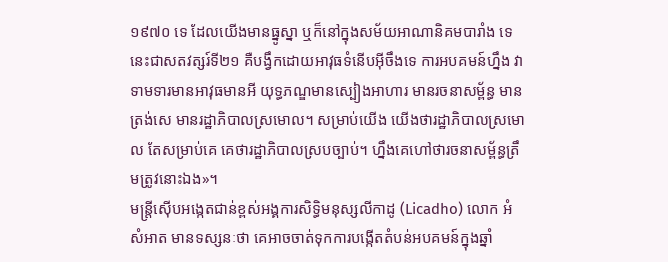១៩៧០ ទេ ដែលយើងមានធ្នូស្នា ឬក៏នៅក្នុងសម័យអាណានិគមបារាំង ទេ នេះជាសតវត្សរ៍ទី២១ គឺបង្វឹកដោយអាវុធទំនើបអ៊ីចឹងទេ ការអបគមន៍ហ្នឹង វាទាមទារមានអាវុធមានអី យុទ្ធភណ្ឌមានស្បៀងអាហារ មានរចនាសម្ព័ន្ធ មានត្រង់សេ មានរដ្ឋាភិបាលស្រមោល។ សម្រាប់យើង យើងថារដ្ឋាភិបាលស្រមោល តែសម្រាប់គេ គេថារដ្ឋាភិបាលស្របច្បាប់។ ហ្នឹងគេហៅថារចនាសម្ព័ន្ធត្រឹមត្រូវនោះឯង»។
មន្ត្រីស៊ើបអង្កេតជាន់ខ្ពស់អង្គការសិទ្ធិមនុស្សលីកាដូ (Licadho) លោក អំ សំអាត មានទស្សនៈថា គេអាចចាត់ទុកការបង្កើតតំបន់អបគមន៍ក្នុងឆ្នាំ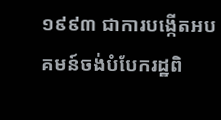១៩៩៣ ជាការបង្កើតអបគមន៍ចង់បំបែករដ្ឋពិ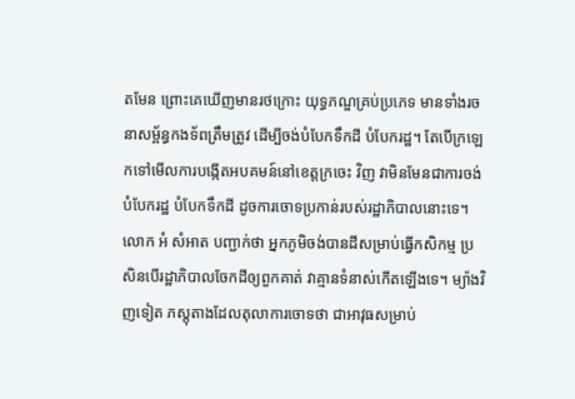តមែន ព្រោះគេឃើញមានរថក្រោះ យុទ្ធភណ្ឌគ្រប់ប្រភេទ មានទាំងរចនាសម្ព័ន្ធកងទ័ពត្រឹមត្រូវ ដើម្បីចង់បំបែកទឹកដី បំបែករដ្ឋ។ តែបើក្រឡេកទៅមើលការបង្កើតអបគមន៍នៅខេត្តក្រចេះ វិញ វាមិនមែនជាការចង់បំបែករដ្ឋ បំបែកទឹកដី ដូចការចោទប្រកាន់របស់រដ្ឋាភិបាលនោះទេ។ លោក អំ សំអាត បញ្ជាក់ថា អ្នកភូមិចង់បានដីសម្រាប់ធ្វើកសិកម្ម ប្រសិនបើរដ្ឋាភិបាលចែកដីឲ្យពួកគាត់ វាគ្មានទំនាស់កើតឡើងទេ។ ម្យ៉ាងវិញទៀត ភស្តុតាងដែលតុលាការចោទថា ជាអាវុធសម្រាប់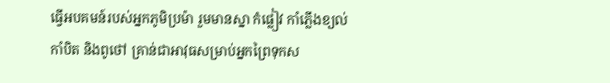ធ្វើអបគមន៍របស់អ្នកភូមិប្រម៉ា រួមមានស្នា កំផ្លៀវ កាំភ្លើងខ្យល់ កាំបិត និងពូថៅ គ្រាន់ជាអាវុធសម្រាប់អ្នកព្រៃទុកស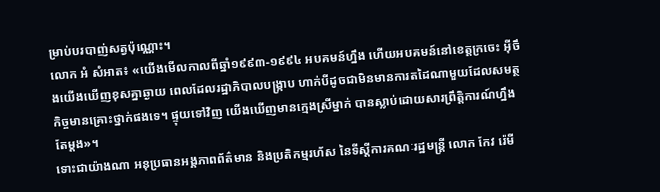ម្រាប់បរបាញ់សត្វប៉ុណ្ណោះ។
លោក អំ សំអាត៖ «យើងមើលកាលពីឆ្នាំ១៩៩៣-១៩៩៤ អបគមន៍ហ្នឹង ហើយអបគមន៍នៅខេត្តក្រចេះ អ៊ីចឹងយើងឃើញខុសគ្នាឆ្ងាយ ពេលដែលរដ្ឋាភិបាលបង្ក្រាប ហាក់បីដូចជាមិនមានការតដៃណាមួយដែលសមត្ថកិច្ចមានគ្រោះថ្នាក់ផងទេ។ ផ្ទុយទៅវិញ យើងឃើញមានក្មេងស្រីម្នាក់ បានស្លាប់ដោយសារព្រឹត្តិការណ៍ហ្នឹងតែម្តង»។
ទោះជាយ៉ាងណា អនុប្រធានអង្គភាពព័ត៌មាន និងប្រតិកម្មរហ័ស នៃទីស្ដីការគណៈរដ្ឋមន្ត្រី លោក កែវ រ៉េមី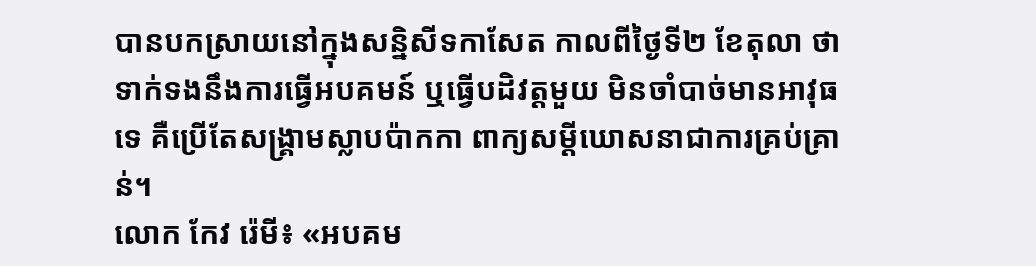បានបកស្រាយនៅក្នុងសន្និសីទកាសែត កាលពីថ្ងៃទី២ ខែតុលា ថា ទាក់ទងនឹងការធ្វើអបគមន៍ ឬធ្វើបដិវត្តមួយ មិនចាំបាច់មានអាវុធទេ គឺប្រើតែសង្គ្រាមស្លាបប៉ាកកា ពាក្យសម្ដីឃោសនាជាការគ្រប់គ្រាន់។
លោក កែវ រ៉េមី៖ «អបគម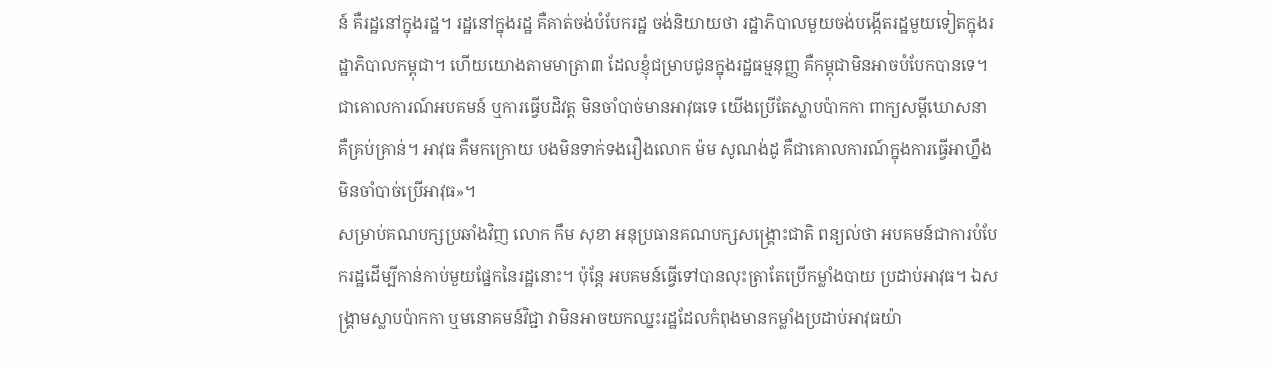ន៍ គឺរដ្ឋនៅក្នុងរដ្ឋ។ រដ្ឋនៅក្នុងរដ្ឋ គឺគាត់ចង់បំបែករដ្ឋ ចង់និយាយថា រដ្ឋាភិបាលមួយចង់បង្កើតរដ្ឋមួយទៀតក្នុងរដ្ឋាភិបាលកម្ពុជា។ ហើយយោងតាមមាត្រា៣ ដែលខ្ញុំជម្រាបជូនក្នុងរដ្ឋធម្មនុញ្ញ គឺកម្ពុជាមិនអាចបំបែកបានទេ។ ជាគោលការណ៍អបគមន៍ ឬការធ្វើបដិវត្ត មិនចាំបាច់មានអាវុធទេ យើងប្រើតែស្លាបប៉ាកកា ពាក្យសម្ដីឃោសនា គឺគ្រប់គ្រាន់។ អាវុធ គឺមកក្រោយ បងមិនទាក់ទងរឿងលោក ម៉ម សូណង់ដូ គឺជាគោលការណ៍ក្នុងការធ្វើអាហ្នឹង មិនចាំបាច់ប្រើអាវុធ»។
សម្រាប់គណបក្សប្រឆាំងវិញ លោក កឹម សុខា អនុប្រធានគណបក្សសង្គ្រោះជាតិ ពន្យល់ថា អបគមន៍ជាការបំបែករដ្ឋដើម្បីកាន់កាប់មួយផ្នែកនៃរដ្ឋនោះ។ ប៉ុន្តែ អបគមន៍ធ្វើទៅបានលុះត្រាតែប្រើកម្លាំងបាយ ប្រដាប់អាវុធ។ ឯសង្គ្រាមស្លាបប៉ាកកា ឬមនោគមន៍វិជ្ជា វាមិនអាចយកឈ្នះរដ្ឋដែលកំពុងមានកម្លាំងប្រដាប់អាវុធយ៉ា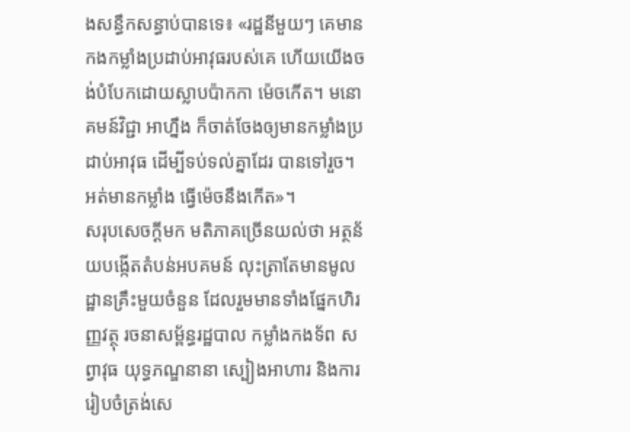ងសន្ធឹកសន្ធាប់បានទេ៖ «រដ្ឋនីមួយៗ គេមានកងកម្លាំងប្រដាប់អាវុធរបស់គេ ហើយយើងចង់បំបែកដោយស្លាបប៉ាកកា ម៉េចកើត។ មនោគមន៍វិជ្ជា អាហ្នឹង ក៏ចាត់ចែងឲ្យមានកម្លាំងប្រដាប់អាវុធ ដើម្បីទប់ទល់គ្នាដែរ បានទៅរួច។ អត់មានកម្លាំង ធ្វើម៉េចនឹងកើត»។
សរុបសេចក្ដីមក មតិភាគច្រើនយល់ថា អត្ថន័យបង្កើតតំបន់អបគមន៍ លុះត្រាតែមានមូលដ្ឋានគ្រឹះមួយចំនួន ដែលរួមមានទាំងផ្នែកហិរញ្ញវត្ថុ រចនាសម្ព័ន្ធរដ្ឋបាល កម្លាំងកងទ័ព សព្វាវុធ យុទ្ធភណ្ឌនានា ស្បៀងអាហារ និងការរៀបចំត្រង់សេ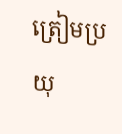ត្រៀមប្រយុ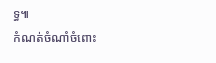ទ្ធ៕
កំណត់ចំណាំចំពោះ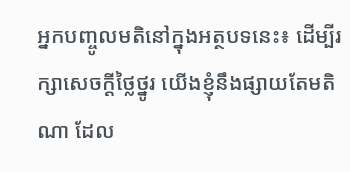អ្នកបញ្ចូលមតិនៅក្នុងអត្ថបទនេះ៖ ដើម្បីរក្សាសេចក្ដីថ្លៃថ្នូរ យើងខ្ញុំនឹងផ្សាយតែមតិណា ដែល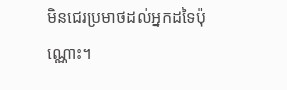មិនជេរប្រមាថដល់អ្នកដទៃប៉ុណ្ណោះ។